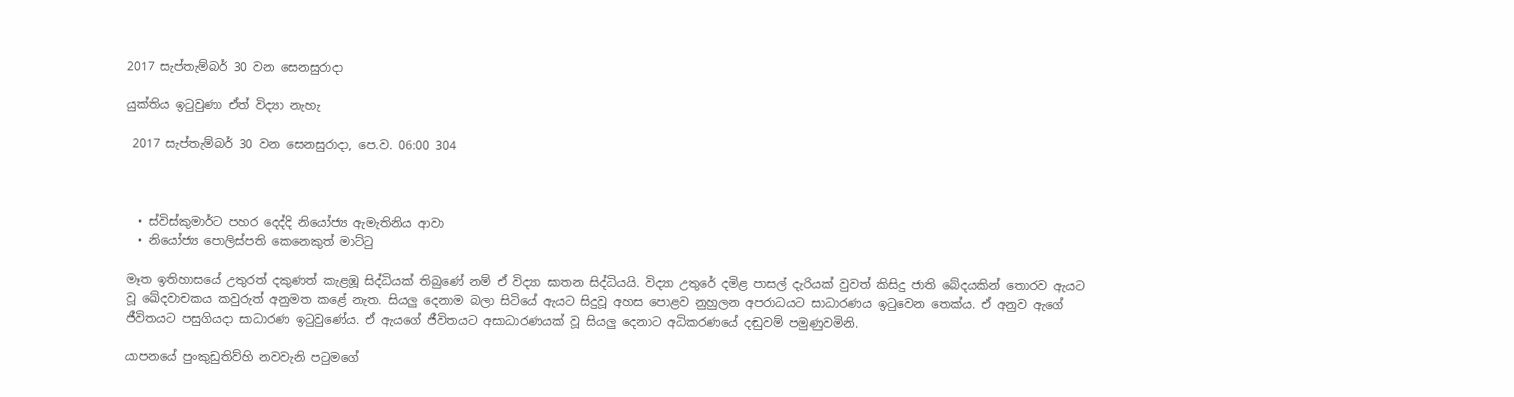2017 සැප්තැම්බර් 30 වන සෙනසුරාදා

යුක්තිය ඉටුවුණා ඒත් විද්‍යා නැහැ

 2017 සැප්තැම්බර් 30 වන සෙනසුරාදා, පෙ.ව. 06:00 304



  • ස්විස්කුමාර්ට පහර දෙද්දි නියෝජ්‍ය ඇමැතිනිය ආවා
  • නියෝජ්‍ය පොලිස්පති කෙනෙකුත් මාට්ටු

මෑත ඉතිහාසයේ උතුරත් දකුණත් කැළඹූ සිද්ධියක් තිබුණේ නම් ඒ විද්‍යා ඝාතන සිද්ධියයි. විද්‍යා උතුරේ දමිළ පාසල් දැරියක් වුවත් කිසිදු ජාති බේදයකින් තොරව ඇයට වූ ඛේදවාචකය කවුරුත් අනුමත කළේ නැත. සියලු දෙනාම බලා සිටියේ ඇයට සිදුවූ අහස පොළව නුහුලන අපරාධයට සාධාරණය ඉටුවෙන තෙක්ය. ඒ අනුව ඇගේ ජීවිතයට පසුගියදා සාධාරණ ඉටුවුණේය. ඒ ඇයගේ ජීවිතයට අසාධාරණයක් වූ සියලු දෙනාට අධිකරණයේ දඬුවම් පමුණුවමිනි.

යාපනයේ පුංකුඩුතිව්හි නවවැනි පටුමගේ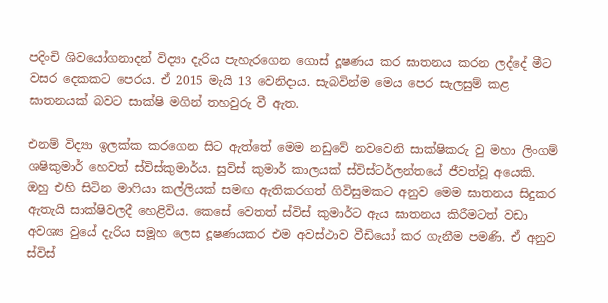පදිංචි ශිවයෝගනාදන් විද්‍යා දැරිය පැහැරගෙන ගොස් දූෂණය කර ඝාතනය කරන ලද්දේ මීට වසර දෙකකට පෙරය. ඒ 2015 මැයි 13 වෙනිදාය. සැබවින්ම මෙය පෙර සැලසුම් කළ ඝාතනයක් බවට සාක්ෂි මගින් තහවුරු වී ඇත.

එනම් විද්‍යා ඉලක්ක කරගෙන සිට ඇත්තේ මෙම නඩුවේ නවවෙනි සාක්ෂිකරු වු මහා ලිංගම් ශෂිකුමාර් හෙවත් ස්විස්කුමාර්ය. සුවිස් කුමාර් කාලයක් ස්විස්ටර්ලන්තයේ ජීවත්වූ අයෙකි. ඔහු එහි සිටින මාෆියා කල්ලියක් සමඟ ඇතිකරගත් ගිවිසුමකට අනුව මෙම ඝාතනය සිදුකර ඇතැයි සාක්ෂිවලදී හෙළිවිය. කෙසේ වෙතත් ස්විස් කුමාර්ට ඇය ඝාතනය කිරීමටත් වඩා අවශ්‍ය වුයේ දැරිය සමූහ ලෙස දූෂණයකර එම අවස්ථාව වීඩියෝ කර ගැනීම පමණි. ඒ අනුව ස්විස්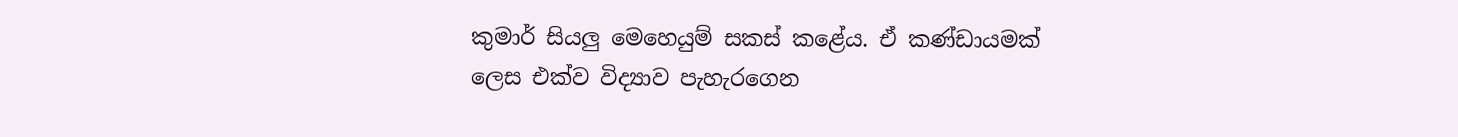කුමාර් සියලු මෙහෙයුම් සකස් කළේය. ඒ කණ්ඩායමක් ලෙස එක්ව විද්‍යාව පැහැරගෙන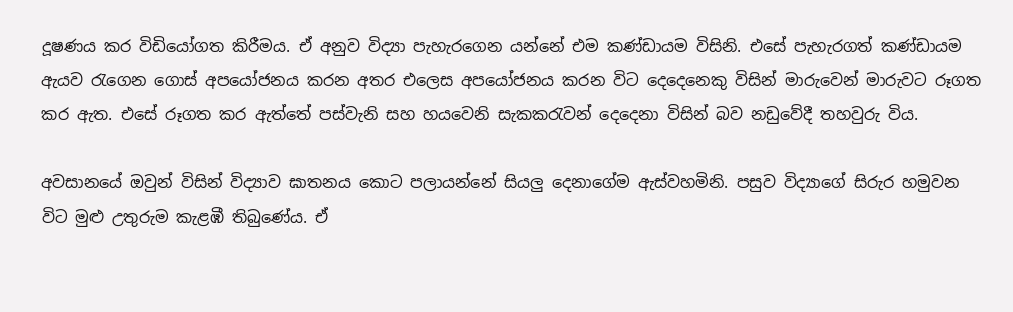දූෂණය කර විඩියෝගත කිරීමය. ඒ අනුව විද්‍යා පැහැරගෙන යන්නේ එම කණ්ඩායම විසිනි. එසේ පැහැරගත් කණ්ඩායම ඇයව රැගෙන ගොස් අපයෝජනය කරන අතර එලෙස අපයෝජනය කරන විට දෙදෙනෙකු විසින් මාරුවෙන් මාරුවට රූගත කර ඇත. එසේ රූගත කර ඇත්තේ පස්වැනි සහ හයවෙනි සැකකරැවන් දෙදෙනා විසින් බව නඩුවේදී තහවුරු විය.

අවසානයේ ඔවුන් විසින් විද්‍යාව ඝාතනය කොට පලායන්නේ සියලු දෙනාගේම ඇස්වහමිනි. පසුව විද්‍යාගේ සිරුර හමුවන විට මුළු උතුරුම කැළඹී තිබුණේය. ඒ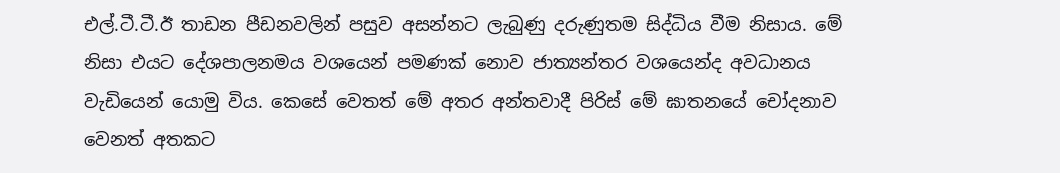එල්.ටී.ටී.ඊ තාඩන පීඩනවලින් පසුව අසන්නට ලැබුණු දරුණුතම සිද්ධිය වීම නිසාය. මේ නිසා එයට දේශපාලනමය වශයෙන් පමණක් නොව ජාත්‍යන්තර වශයෙන්ද අවධානය වැඩියෙන් යොමු විය. කෙසේ වෙතත් මේ අතර අන්තවාදී පිරිස් මේ ඝාතනයේ චෝදනාව වෙනත් අතකට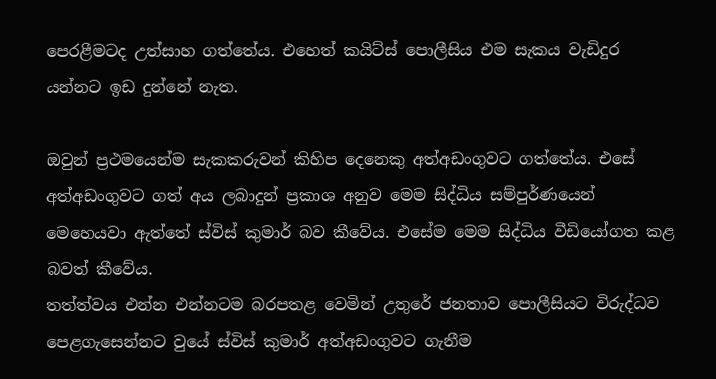පෙරළීමටද උත්සාහ ගත්තේය. එහෙත් කයිට්ස් පොලීසිය එම සැකය වැඩිදුර යන්නට ඉඩ දුන්නේ නැත.

ඔවුන් ප්‍රථමයෙන්ම සැකකරුවන් කිහිප දෙනෙකු අත්අඩංගුවට ගත්තේය. එසේ අත්අඩංගුවට ගත් අය ලබාදුන් ප්‍රකාශ අනුව මෙම සිද්ධිය සම්පුර්ණයෙන් මෙහෙයවා ඇත්තේ ස්විස් කුමාර් බව කීවේය. එසේම මෙම සිද්ධිය වීඩියෝගත කළ බවත් කීවේය.
තත්ත්වය එන්න එන්නටම බරපතළ වෙමින් උතුරේ ජනතාව පොලීසියට විරුද්ධව පෙළගැසෙන්නට වුයේ ස්විස් කුමාර් අත්අඩංගුවට ගැනීම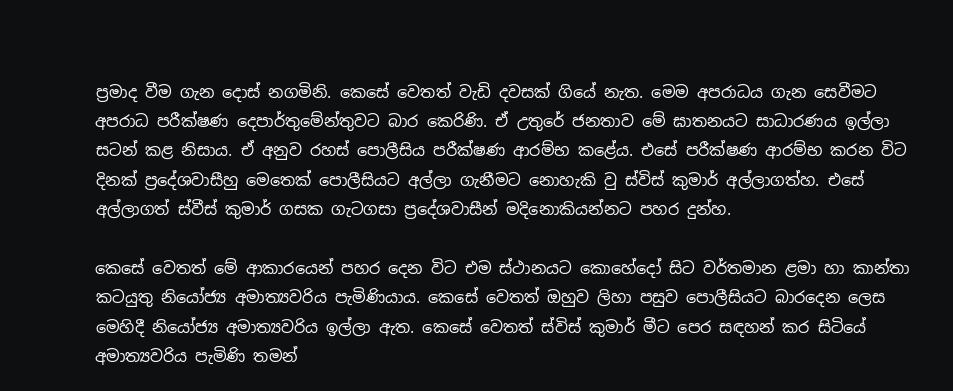ප්‍රමාද වීම ගැන දොස් නගමිනි. කෙසේ වෙතත් වැඩි දවසක් ගියේ නැත. මෙම අපරාධය ගැන සෙවීමට අපරාධ පරීක්ෂණ දෙපාර්තුමේන්තුවට බාර කෙරිණි. ඒ උතුරේ ජනතාව මේ ඝාතනයට සාධාරණය ඉල්ලා සටන් කළ නිසාය. ඒ අනුව රහස් පොලීසිය පරීක්ෂණ ආරම්භ කළේය. එසේ පරීක්ෂණ ආරම්භ කරන විට දිනක් ප්‍රදේශවාසීහු මෙතෙක් පොලීසියට අල්ලා ගැනීමට නොහැකි වු ස්විස් කුමාර් අල්ලාගත්හ. එසේ අල්ලාගත් ස්වීස් කුමාර් ගසක ගැටගසා ප්‍රදේශවාසීන් මදිනොකියන්නට පහර දුන්හ.

කෙසේ වෙතත් මේ ආකාරයෙන් පහර දෙන විට එම ස්ථානයට කොහේදෝ සිට වර්තමාන ළමා හා කාන්තා කටයුතු නියෝජ්‍ය අමාත්‍යවරිය පැමිණියාය. කෙසේ වෙතත් ඔහුව ලිහා පසුව පොලීසියට බාරදෙන ලෙස මෙහිදී නියෝජ්‍ය අමාත්‍යවරිය ඉල්ලා ඇත. කෙසේ වෙතත් ස්විස් කුමාර් මීට පෙර සඳහන් කර සිටියේ අමාත්‍යවරිය පැමිණි තමන්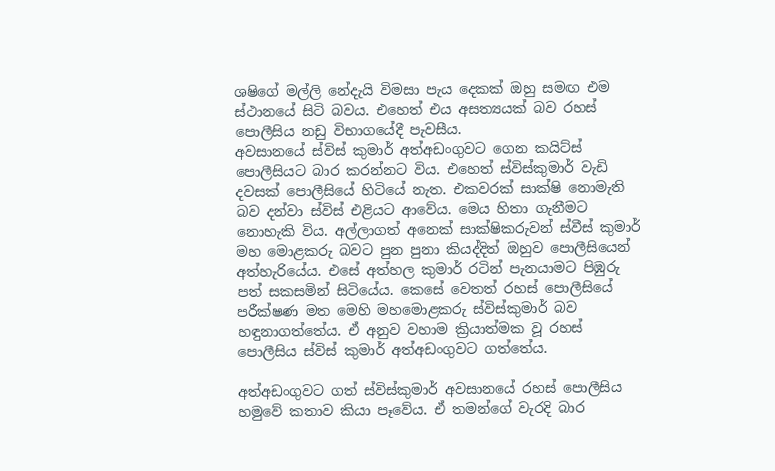ශෂිගේ මල්ලි නේදැයි විමසා පැය දෙකක් ඔහු සමඟ එම ස්ථානයේ සිටි බවය. එහෙත් එය අසත්‍යයක් බව රහස් පොලීසිය නඩු විභාගයේදී පැවසීය.
අවසානයේ ස්විස් කුමාර් අත්අඩංගුවට ගෙන කයිට්ස් පොලීසියට බාර කරන්නට විය. එහෙත් ස්විස්කුමාර් වැඩි දවසක් පොලීසියේ හිටියේ නැත. එකවරක් සාක්ෂි නොමැති බව දන්වා ස්විස් එළියට ආවේය. මෙය හිතා ගැනීමට නොහැකි විය. අල්ලාගත් අනෙක් සාක්ෂිකරුවන් ස්වීස් කුමාර් මහ මොළකරු බවට පුන පුනා කියද්දිත් ඔහුව පොලීසියෙන් අත්හැරියේය. එසේ අත්හල කුමාර් රටින් පැනයාමට පිඹුරු පත් සකසමින් සිටියේය. කෙසේ වෙතත් රහස් පොලීසියේ පරීක්ෂණ මත මෙහි මහමොළකරු ස්විස්කුමාර් බව හඳුනාගත්තේය. ඒ අනුව වහාම ක්‍රියාත්මක වූ රහස් පොලීසිය ස්විස් කුමාර් අත්අඩංගුවට ගත්තේය.

අත්අඩංගුවට ගත් ස්විස්කුමාර් අවසානයේ රහස් පොලීසිය හමුවේ කතාව කියා පෑවේය. ඒ තමන්ගේ වැරදි බාර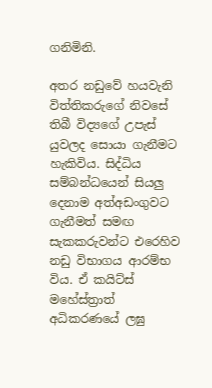ගනිමිනි.

අතර නඩුවේ හයවැනි විත්‍තිකරුගේ නිවසේ තිබී විද්‍යගේ උපැස් යුවලද සොයා ගැනීමට හැකිවිය. සිද්ධිය සම්බන්ධයෙන් සියලු දෙනාම අත්අඩංගුවට ගැනීමත් සමඟ සැකකරුවන්ට එරෙහිව නඩු විභාගය ආරම්භ විය. ඒ කයිට්ස් මහේස්ත්‍රාත් අධිකරණයේ ලඝු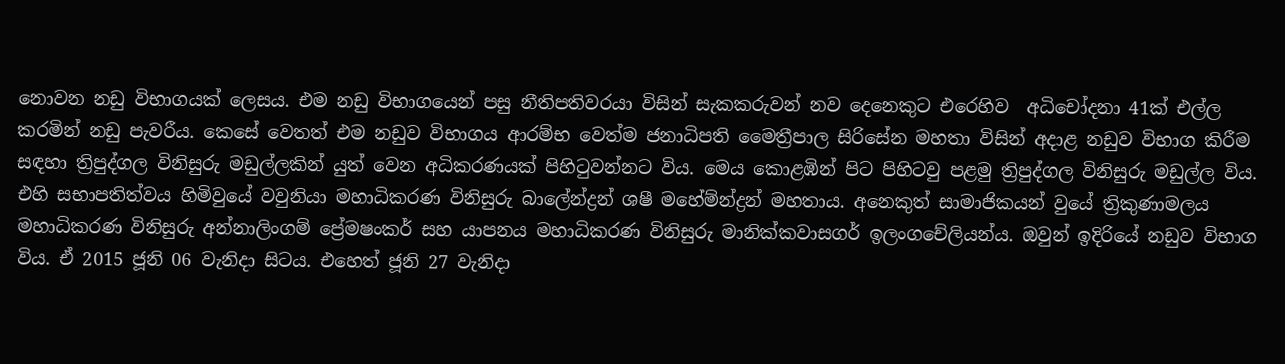නොවන නඩු විභාගයක් ලෙසය. එම නඩු විභාගයෙන් පසු නීතිපතිවරයා විසින් සැකකරුවන් නව දෙනෙකුට එරෙහිව  අධිචෝදනා 41ක් එල්ල කරමින් නඩු පැවරීය. කෙසේ වෙතත් එම නඩුව විභාගය ආරම්භ වෙත්ම ජනාධිපති මෛත්‍රීපාල සිරිසේන මහතා විසින් අදාළ නඩුව විභාග කිරීම සඳහා ත්‍රිපුද්ගල විනිසුරු මඩුල්ලකින් යුත් වෙන අධිකරණයක් පිහිටුවන්නට විය. මෙය කොළඹින් පිට පිහිටවු පළමු ත්‍රිපුද්ගල විනිසුරු මඩුල්ල විය. එහි සභාපතිත්වය හිමිවුයේ වවුනියා මහාධිකරණ විනිසුරු බාලේන්ද්‍රන් ශෂී මහේම්න්ද්‍රන් මහතාය. අනෙකුත් සාමාජිකයන් වුයේ ත්‍රිකුණාමලය මහාධිකරණ විනිසුරු අන්නාලිංගම් ප්‍රේමෂංකර් සහ යාපනය මහාධිකරණ විනිසුරු මානික්කවාසගර් ඉලංගචේලියන්ය. ඔවුන් ඉදිරියේ නඩුව විභාග විය. ඒ 2015 ජූනි 06 වැනිදා සිටය. එහෙත් ජූනි 27 වැනිදා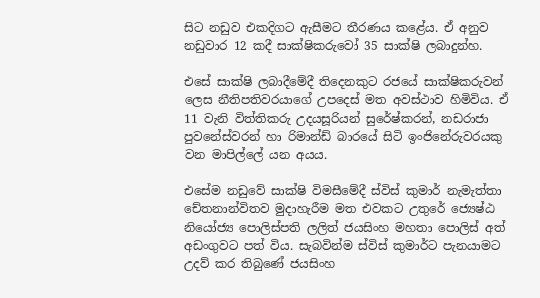සිට නඩුව එකදිගට ඇසීමට තීරණය කළේය. ඒ අනුව නඩුවාර 12 කදී සාක්ෂිකරුවෝ 35 සාක්ෂි ලබාදුන්හ.

එසේ සාක්ෂි ලබාදීමේදී තිදෙනකුට රජයේ සාක්ෂිකරුවන් ලෙස නීතිපතිවරයාගේ උපදෙස් මත අවස්ථාව හිමිවිය. ඒ 11 වැනි විත්තිකරු උදයසූරියන් සුරේෂ්කරන්, නඩරාජා පුවනේස්වරන් හා රිමාන්ඩ් බාරයේ සිටි ඉංජිනේරුවරයකු වන මාපිල්ලේ යන අයය.

එසේම නඩුවේ සාක්ෂි විමසීමේදී ස්විස් කුමාර් නැමැත්තා චේතනාන්විතව මුදාහැරීම මත එවකට උතුරේ ජ්‍යෙෂ්ඨ නියෝජ්‍ය පොලිස්පති ලලිත් ජයසිංහ මහතා පොලිස් අත් අඩංගුවට පත් විය. සැබවින්ම ස්විස් කුමාර්ට පැනයාමට උදව් කර තිබුණේ ජයසිංහ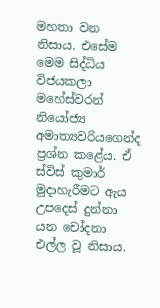මහතා වන නිසාය. එසේම මෙම සිද්ධිය විජයකලා මහේස්වරන් නියෝජ්‍ය අමාත්‍යවරියගෙන්ද ප්‍රශ්න කළේය. ඒ ස්විස් කුමාර් මුදාහැරීමට ඇය උපදෙස් දුන්නා යන චෝදනා එල්ල වූ නිසාය.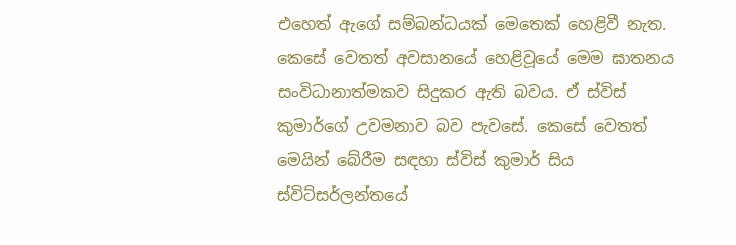එහෙත් ඇගේ සම්බන්ධයක් මෙතෙක් හෙළිවී නැත.
කෙසේ වෙතත් අවසානයේ හෙළිවූයේ මෙම ඝාතනය සංවිධානාත්මකව සිදුකර ඇති බවය. ඒ ස්විස් කුමාර්ගේ උවමනාව බව පැවසේ. කෙසේ වෙතත් මෙයින් බේරීම සඳහා ස්විස් කුමාර් සිය ස්විට්සර්ලන්තයේ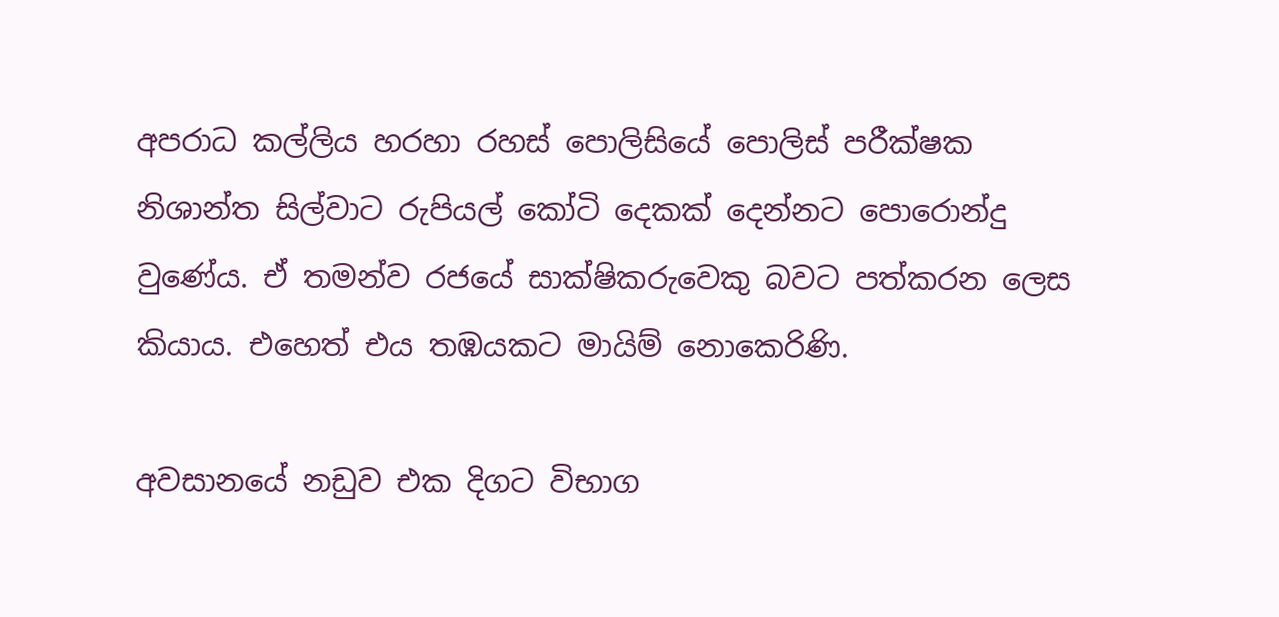අපරාධ කල්ලිය හරහා රහස් පොලිසියේ පොලිස් පරීක්ෂක නිශාන්ත සිල්වාට රුපියල් කෝටි දෙකක් දෙන්නට පොරොන්දු වුණේය. ඒ තමන්ව රජයේ සාක්ෂිකරුවෙකු බවට පත්කරන ලෙස කියාය. එහෙත් එය තඹයකට මායිම් නොකෙරිණි.

අවසානයේ නඩුව එක දිගට විභාග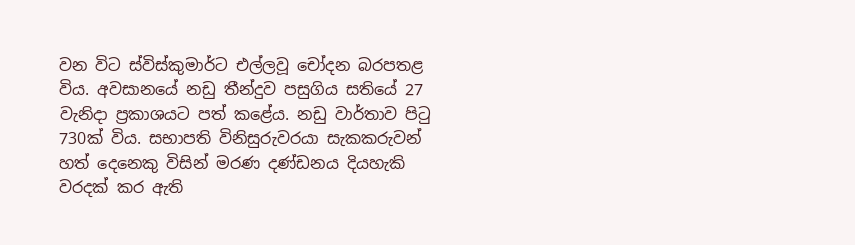වන විට ස්විස්කුමාර්ට එල්ලවූ චෝදන බරපතළ විය. අවසානයේ නඩු තීන්දුව පසුගිය සතියේ 27 වැනිදා ප්‍රකාශයට පත් කළේය. නඩු වාර්තාව පිටු 730ක් විය. සභාපති විනිසුරුවරයා සැකකරුවන් හත් දෙනෙකු විසින් මරණ දණ්ඩනය දියහැකි වරදක් කර ඇති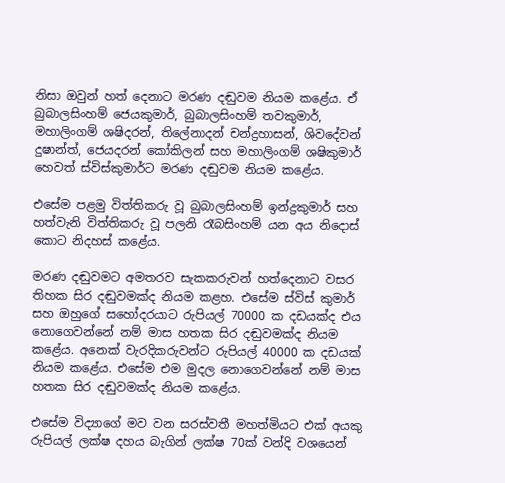නිසා ඔවුන් හත් දෙනාට මරණ දඬුවම නියම කළේය. ඒ බුබාලසිංහම් ජෙයකුමාර්, බුබාලසිංහම් තවකුමාර්, මහාලිංගම් ශෂිදරන්, තිලේනාදන් චන්ද්‍රහාසන්, ශිවදේවන් දුෂාන්ත්, ජෙයදරන් කෝකිලන් සහ මහාලිංගම් ශෂිකුමාර් හෙවත් ස්විස්කුමාර්ට මරණ දඬුවම නියම කළේය.

එසේම පළමු විත්තිකරු වූ බුබාලසිංහම් ඉන්ද්‍රකුමාර් සහ හත්වැනි විත්තිකරු වූ පලනි රෑබසිංහම් යන අය නිදොස් කොට නිදහස් කළේය.

මරණ දඬුවමට අමතරව සැකකරුවන් හත්දෙනාට වසර තිහක සිර දඬුවමක්ද නියම කළහ. එසේම ස්විස් කුමාර් සහ ඔහුගේ සහෝදරයාට රුපියල් 70000 ක දඩයක්ද එය නොගෙවන්නේ නම් මාස හතක සිර දඬුවමක්ද නියම කළේය. අනෙක් වැරදිකරුවන්ට රුපියල් 40000 ක දඩයක් නියම කළේය. එසේම එම මුදල නොගෙවන්නේ නම් මාස හතක සිර දඬුවමක්ද නියම කළේය.

එසේම විද්‍යාගේ මව වන සරස්වතී මහත්මියට එක් අයකු රුපියල් ලක්ෂ දහය බැගින් ලක්ෂ 70ක් වන්දි වශයෙන්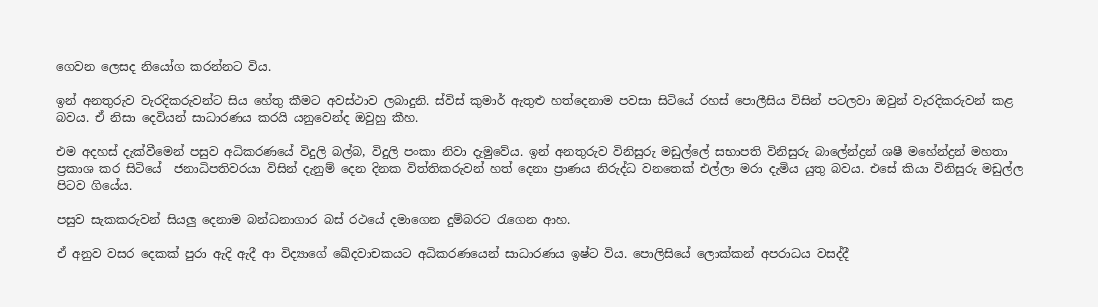ගෙවන ලෙසද නියෝග කරන්නට විය.

ඉන් අනතුරුව වැරදිකරුවන්ට සිය හේතු කීමට අවස්ථාව ලබාදුනි. ස්විස් කුමාර් ඇතුළු හත්දෙනාම පවසා සිටියේ රහස් පොලීසිය විසින් පටලවා ඔවුන් වැරදිකරුවන් කළ බවය. ඒ නිසා දෙවියන් සාධාරණය කරයි යනුවෙන්ද ඔවුහු කීහ.

එම අදහස් දැක්වීමෙන් පසුව අධිකරණයේ විදුලි බල්බ, විදුලි පංකා නිවා දැමුවේය. ඉන් අනතුරුව විනිසුරු මඩුල්ලේ සභාපති විනිසුරු බාලේන්ද්‍රන් ශෂී මහේන්ද්‍රන් මහතා ප්‍රකාශ කර සිටියේ  ජනාධිපතිවරයා විසින් දැනුම් දෙන දිනක විත්තිකරුවන් හත් දෙනා ප්‍රාණය නිරුද්ධ වනතෙක් එල්ලා මරා දැමිය යුතු බවය. එසේ කියා විනිසුරු මඩුල්ල පිටව ගියේය.

පසුව සැකකරුවන් සියලු දෙනාම බන්ධනාගාර බස් රථයේ දමාගෙන දුම්බරට රැගෙන ආහ.

ඒ අනුව වසර දෙකක් පුරා ඇදි ඇදී ආ විද්‍යාගේ ඛේදවාචකයට අධිකරණයෙන් සාධාරණය ඉෂ්ට විය. පොලිසියේ ලොක්කන් අපරාධය වසද්දී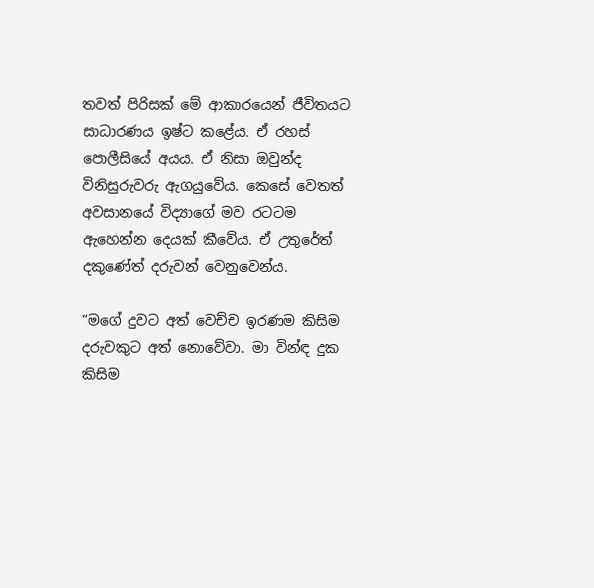තවත් පිරිසක් මේ ආකාරයෙන් ජීවිතයට සාධාරණය ඉෂ්ට කළේය. ඒ රහස් පොලීසියේ අයය. ඒ නිසා ඔවුන්ද විනිසුරුවරු ඇගයුවේය. කෙසේ වෙතත් අවසානයේ විද්‍යාගේ මව රටටම ඇහෙන්න දෙයක් කීවේය. ඒ උතුරේත් දකුණේත් දරුවන් වෙනුවෙන්ය.

“මගේ දුවට අත් වෙච්ච ඉරණම කිසිම දරුවකුට අත් නොවේවා. මා වින්ඳ දුක කිසිම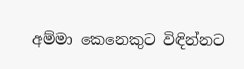අම්මා කෙනෙකුට විඳින්නට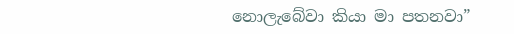නොලැබේවා කියා මා පතනවා”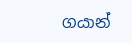ගයාන්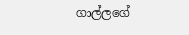ගාල්ලගේ